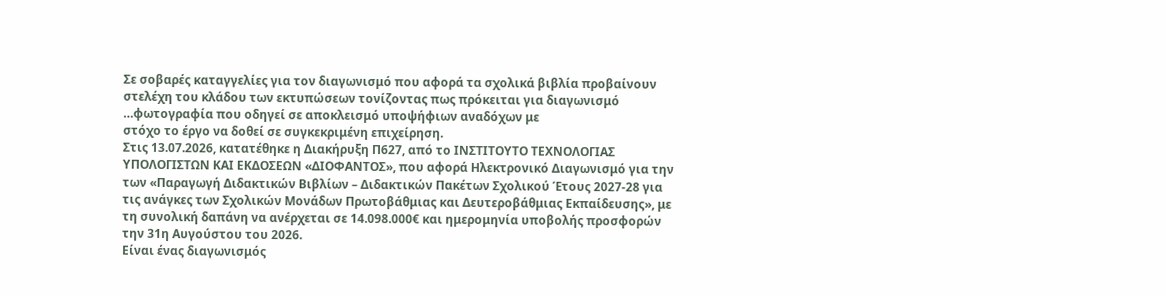Σε σοβαρές καταγγελίες για τον διαγωνισμό που αφορά τα σχολικά βιβλία προβαίνουν στελέχη του κλάδου των εκτυπώσεων τονίζοντας πως πρόκειται για διαγωνισμό …φωτογραφία που οδηγεί σε αποκλεισμό υποψήφιων αναδόχων με
στόχο το έργο να δοθεί σε συγκεκριμένη επιχείρηση.
Στις 13.07.2026, κατατέθηκε η Διακήρυξη Π627, από το ΙΝΣΤΙΤΟΥΤΟ ΤΕΧΝΟΛΟΓΙΑΣ ΥΠΟΛΟΓΙΣΤΩΝ ΚΑΙ ΕΚΔΟΣΕΩΝ «ΔΙΟΦΑΝΤΟΣ», που αφορά Ηλεκτρονικό Διαγωνισμό για την των «Παραγωγή Διδακτικών Βιβλίων – Διδακτικών Πακέτων Σχολικού Έτους 2027-28 για τις ανάγκες των Σχολικών Μονάδων Πρωτοβάθμιας και Δευτεροβάθμιας Εκπαίδευσης», με τη συνολική δαπάνη να ανέρχεται σε 14.098.000€ και ημερομηνία υποβολής προσφορών την 31η Αυγούστου του 2026.
Είναι ένας διαγωνισμός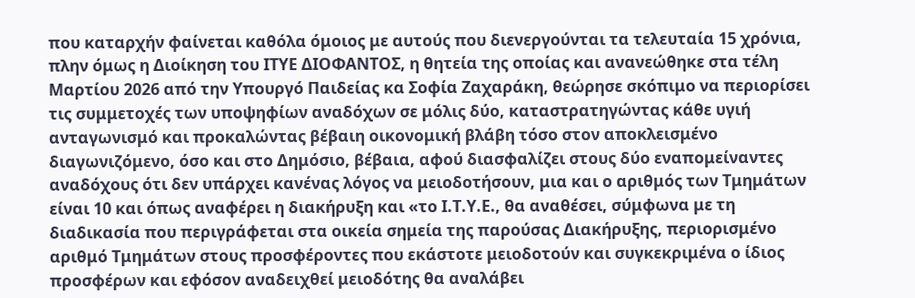που καταρχήν φαίνεται καθόλα όμοιος με αυτούς που διενεργούνται τα τελευταία 15 χρόνια, πλην όμως η Διοίκηση του ΙΤΥΕ ΔΙΟΦΑΝΤΟΣ, η θητεία της οποίας και ανανεώθηκε στα τέλη Μαρτίου 2026 από την Υπουργό Παιδείας κα Σοφία Ζαχαράκη, θεώρησε σκόπιμο να περιορίσει τις συμμετοχές των υποψηφίων αναδόχων σε μόλις δύο, καταστρατηγώντας κάθε υγιή ανταγωνισμό και προκαλώντας βέβαιη οικονομική βλάβη τόσο στον αποκλεισμένο διαγωνιζόμενο, όσο και στο Δημόσιο, βέβαια, αφού διασφαλίζει στους δύο εναπομείναντες αναδόχους ότι δεν υπάρχει κανένας λόγος να μειοδοτήσουν, μια και ο αριθμός των Τμημάτων είναι 10 και όπως αναφέρει η διακήρυξη και «το Ι.Τ.Υ.Ε., θα αναθέσει, σύμφωνα με τη διαδικασία που περιγράφεται στα οικεία σημεία της παρούσας Διακήρυξης, περιορισμένο αριθμό Τμημάτων στους προσφέροντες που εκάστοτε μειοδοτούν και συγκεκριμένα ο ίδιος προσφέρων και εφόσον αναδειχθεί μειοδότης θα αναλάβει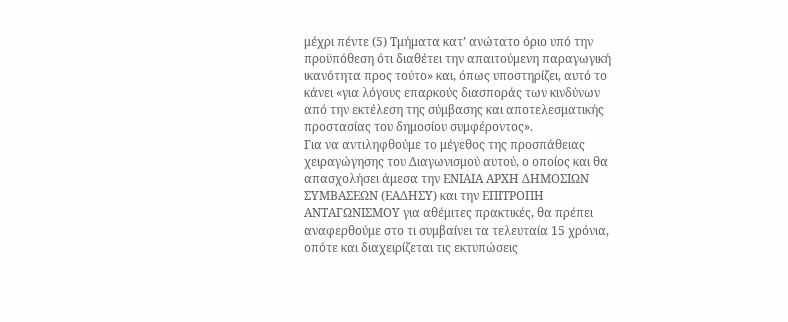μέχρι πέντε (5) Τμήματα κατ’ ανώτατο όριο υπό την προϋπόθεση ότι διαθέτει την απαιτούμενη παραγωγική ικανότητα προς τούτο» και, όπως υποστηρίζει, αυτό το κάνει «για λόγους επαρκούς διασποράς των κινδύνων από την εκτέλεση της σύμβασης και αποτελεσματικής προστασίας του δημοσίου συμφέροντος».
Για να αντιληφθούμε το μέγεθος της προσπάθειας χειραγώγησης του Διαγωνισμού αυτού, ο οποίος και θα απασχολήσει άμεσα την ΕΝΙΑΙΑ ΑΡΧΗ ΔΗΜΟΣΙΩΝ ΣΥΜΒΑΣΕΩΝ (ΕΑΔΗΣΥ) και την ΕΠΙΤΡΟΠΗ ΑΝΤΑΓΩΝΙΣΜΟΥ για αθέμιτες πρακτικές, θα πρέπει αναφερθούμε στο τι συμβαίνει τα τελευταία 15 χρόνια, οπότε και διαχειρίζεται τις εκτυπώσεις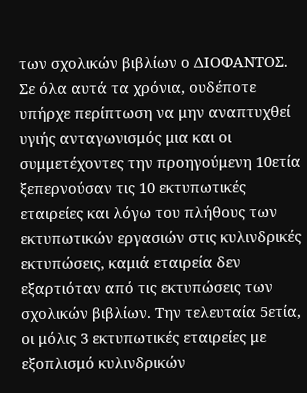των σχολικών βιβλίων ο ΔΙΟΦΑΝΤΟΣ.
Σε όλα αυτά τα χρόνια, ουδέποτε υπήρχε περίπτωση να μην αναπτυχθεί υγιής ανταγωνισμός μια και οι συμμετέχοντες την προηγούμενη 10ετία ξεπερνούσαν τις 10 εκτυπωτικές εταιρείες και λόγω του πλήθους των εκτυπωτικών εργασιών στις κυλινδρικές εκτυπώσεις, καμιά εταιρεία δεν εξαρτιόταν από τις εκτυπώσεις των σχολικών βιβλίων. Την τελευταία 5ετία, οι μόλις 3 εκτυπωτικές εταιρείες με εξοπλισμό κυλινδρικών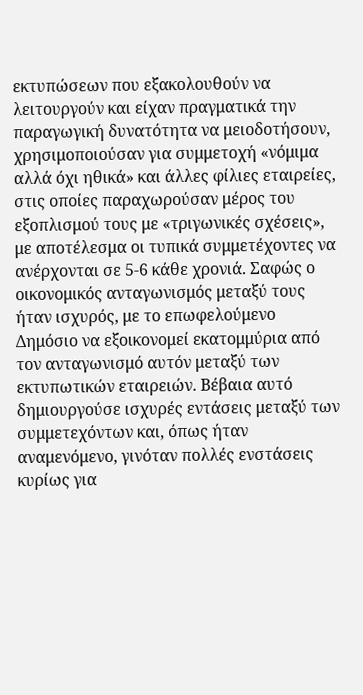εκτυπώσεων που εξακολουθούν να λειτουργούν και είχαν πραγματικά την παραγωγική δυνατότητα να μειοδοτήσουν, χρησιμοποιούσαν για συμμετοχή «νόμιμα αλλά όχι ηθικά» και άλλες φίλιες εταιρείες, στις οποίες παραχωρούσαν μέρος του εξοπλισμού τους με «τριγωνικές σχέσεις», με αποτέλεσμα οι τυπικά συμμετέχοντες να ανέρχονται σε 5-6 κάθε χρονιά. Σαφώς ο οικονομικός ανταγωνισμός μεταξύ τους ήταν ισχυρός, με το επωφελούμενο Δημόσιο να εξοικονομεί εκατομμύρια από τον ανταγωνισμό αυτόν μεταξύ των εκτυπωτικών εταιρειών. Βέβαια αυτό δημιουργούσε ισχυρές εντάσεις μεταξύ των συμμετεχόντων και, όπως ήταν αναμενόμενο, γινόταν πολλές ενστάσεις κυρίως για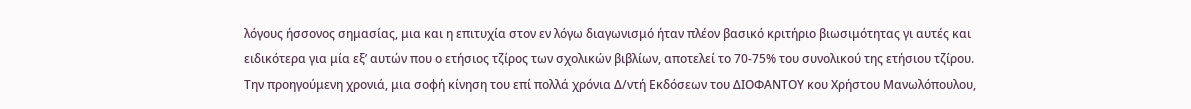λόγους ήσσονος σημασίας, μια και η επιτυχία στον εν λόγω διαγωνισμό ήταν πλέον βασικό κριτήριο βιωσιμότητας γι αυτές και ειδικότερα για μία εξ’ αυτών που ο ετήσιος τζίρος των σχολικών βιβλίων, αποτελεί το 70-75% του συνολικού της ετήσιου τζίρου.
Την προηγούμενη χρονιά, μια σοφή κίνηση του επί πολλά χρόνια Δ/ντή Εκδόσεων του ΔΙΟΦΑΝΤΟΥ κου Χρήστου Μανωλόπουλου,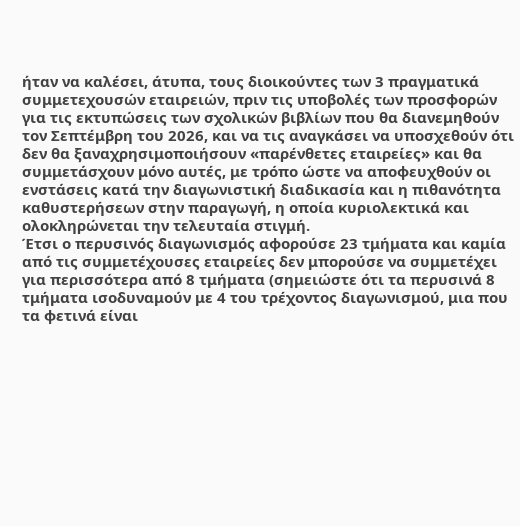ήταν να καλέσει, άτυπα, τους διοικούντες των 3 πραγματικά συμμετεχουσών εταιρειών, πριν τις υποβολές των προσφορών για τις εκτυπώσεις των σχολικών βιβλίων που θα διανεμηθούν τον Σεπτέμβρη του 2026, και να τις αναγκάσει να υποσχεθούν ότι δεν θα ξαναχρησιμοποιήσουν «παρένθετες εταιρείες» και θα συμμετάσχουν μόνο αυτές, με τρόπο ώστε να αποφευχθούν οι ενστάσεις κατά την διαγωνιστική διαδικασία και η πιθανότητα καθυστερήσεων στην παραγωγή, η οποία κυριολεκτικά και ολοκληρώνεται την τελευταία στιγμή.
Έτσι ο περυσινός διαγωνισμός αφορούσε 23 τμήματα και καμία από τις συμμετέχουσες εταιρείες δεν μπορούσε να συμμετέχει για περισσότερα από 8 τμήματα (σημειώστε ότι τα περυσινά 8 τμήματα ισοδυναμούν με 4 του τρέχοντος διαγωνισμού, μια που τα φετινά είναι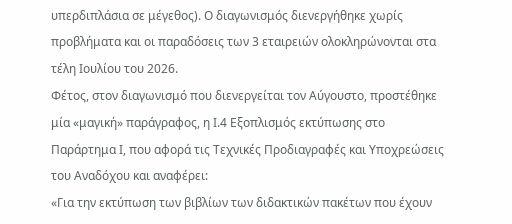υπερδιπλάσια σε μέγεθος). Ο διαγωνισμός διενεργήθηκε χωρίς προβλήματα και οι παραδόσεις των 3 εταιρειών ολοκληρώνονται στα τέλη Ιουλίου του 2026.
Φέτος, στον διαγωνισμό που διενεργείται τον Αύγουστο, προστέθηκε μία «μαγική» παράγραφος, η Ι.4 Εξοπλισμός εκτύπωσης στο Παράρτημα Ι, που αφορά τις Τεχνικές Προδιαγραφές και Υποχρεώσεις του Αναδόχου και αναφέρει:
«Για την εκτύπωση των βιβλίων των διδακτικών πακέτων που έχουν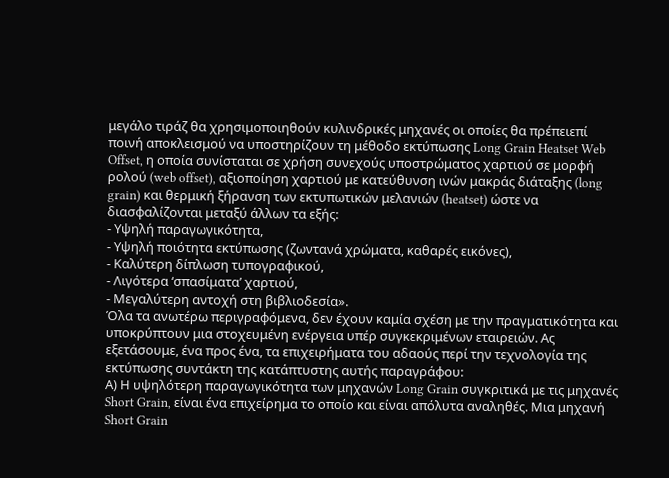μεγάλο τιράζ θα χρησιμοποιηθούν κυλινδρικές μηχανές οι οποίες θα πρέπειεπί ποινή αποκλεισμού να υποστηρίζουν τη μέθοδο εκτύπωσης Long Grain Heatset Web Offset, η οποία συνίσταται σε χρήση συνεχούς υποστρώματος χαρτιού σε μορφή ρολού (web offset), αξιοποίηση χαρτιού με κατεύθυνση ινών μακράς διάταξης (long grain) και θερμική ξήρανση των εκτυπωτικών μελανιών (heatset) ώστε να διασφαλίζονται μεταξύ άλλων τα εξής:
- Υψηλή παραγωγικότητα,
- Υψηλή ποιότητα εκτύπωσης (ζωντανά χρώματα, καθαρές εικόνες),
- Καλύτερη δίπλωση τυπογραφικού,
- Λιγότερα ‘σπασίματα’ χαρτιού,
- Μεγαλύτερη αντοχή στη βιβλιοδεσία».
Όλα τα ανωτέρω περιγραφόμενα, δεν έχουν καμία σχέση με την πραγματικότητα και υποκρύπτουν μια στοχευμένη ενέργεια υπέρ συγκεκριμένων εταιρειών. Ας εξετάσουμε, ένα προς ένα, τα επιχειρήματα του αδαούς περί την τεχνολογία της εκτύπωσης συντάκτη της κατάπτυστης αυτής παραγράφου:
Α) Η υψηλότερη παραγωγικότητα των μηχανών Long Grain συγκριτικά με τις μηχανές Short Grain, είναι ένα επιχείρημα το οποίο και είναι απόλυτα αναληθές. Μια μηχανή Short Grain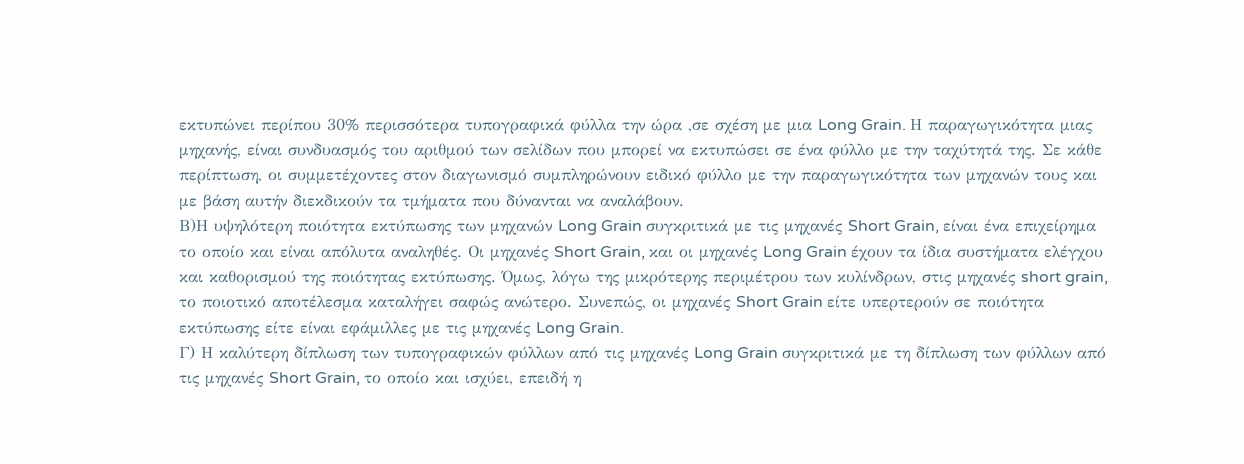εκτυπώνει περίπου 30% περισσότερα τυπογραφικά φύλλα την ώρα ,σε σχέση με μια Long Grain. Η παραγωγικότητα μιας μηχανής, είναι συνδυασμός του αριθμού των σελίδων που μπορεί να εκτυπώσει σε ένα φύλλο με την ταχύτητά της. Σε κάθε περίπτωση, οι συμμετέχοντες στον διαγωνισμό συμπληρώνουν ειδικό φύλλο με την παραγωγικότητα των μηχανών τους και με βάση αυτήν διεκδικούν τα τμήματα που δύνανται να αναλάβουν.
Β)Η υψηλότερη ποιότητα εκτύπωσης των μηχανών Long Grain συγκριτικά με τις μηχανές Short Grain, είναι ένα επιχείρημα το οποίο και είναι απόλυτα αναληθές. Οι μηχανές Short Grain, και οι μηχανές Long Grain έχουν τα ίδια συστήματα ελέγχου και καθορισμού της ποιότητας εκτύπωσης. Όμως, λόγω της μικρότερης περιμέτρου των κυλίνδρων, στις μηχανές short grain, το ποιοτικό αποτέλεσμα καταλήγει σαφώς ανώτερο. Συνεπώς, οι μηχανές Short Grain είτε υπερτερούν σε ποιότητα εκτύπωσης είτε είναι εφάμιλλες με τις μηχανές Long Grain.
Γ) Η καλύτερη δίπλωση των τυπογραφικών φύλλων από τις μηχανές Long Grain συγκριτικά με τη δίπλωση των φύλλων από τις μηχανές Short Grain, το οποίο και ισχύει, επειδή η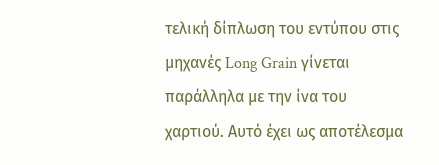τελική δίπλωση του εντύπου στις μηχανές Long Grain γίνεται παράλληλα με την ίνα του χαρτιού. Αυτό έχει ως αποτέλεσμα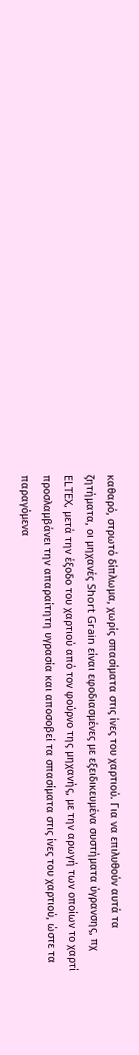καθαρό, στρωτό δίπλωμα, χωρίς σπασίματα στις ίνες του χαρτιού. Για να επιλυθούν αυτά τα ζητήματα, οι μηχανές Short Grain είναι εφοδιασμένες με εξειδικευμένα συστήματα ύγρανσης, πχ ELTEX, μετά την έξοδο του χαρτιού από τον φούρνο της μηχανής, με την αρωγή των οποίων το χαρτί προσλαμβάνει την απαραίτητη υγρασία και αποσοβεί τα σπασίματα στις ίνες του χαρτιού, ώστε τα παραγόμενα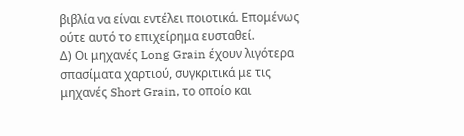βιβλία να είναι εντέλει ποιοτικά. Επομένως ούτε αυτό το επιχείρημα ευσταθεί.
Δ) Οι μηχανές Long Grain έχουν λιγότερα σπασίματα χαρτιού, συγκριτικά με τις μηχανές Short Grain, το οποίο και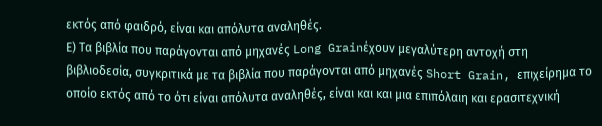εκτός από φαιδρό, είναι και απόλυτα αναληθές.
Ε) Τα βιβλία που παράγονται από μηχανές Long Grainέχουν μεγαλύτερη αντοχή στη βιβλιοδεσία, συγκριτικά με τα βιβλία που παράγονται από μηχανές Short Grain, επιχείρημα το οποίο εκτός από το ότι είναι απόλυτα αναληθές, είναι και και μια επιπόλαιη και ερασιτεχνική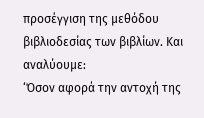προσέγγιση της μεθόδου βιβλιοδεσίας των βιβλίων. Και αναλύουμε:
‘Όσον αφορά την αντοχή της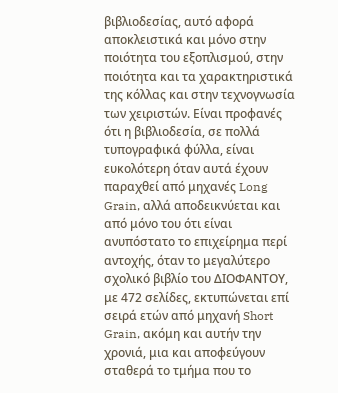βιβλιοδεσίας, αυτό αφορά αποκλειστικά και μόνο στην ποιότητα του εξοπλισμού, στην ποιότητα και τα χαρακτηριστικά της κόλλας και στην τεχνογνωσία των χειριστών. Είναι προφανές ότι η βιβλιοδεσία, σε πολλά τυπογραφικά φύλλα, είναι ευκολότερη όταν αυτά έχουν παραχθεί από μηχανές Long Grain, αλλά αποδεικνύεται και από μόνο του ότι είναι ανυπόστατο το επιχείρημα περί αντοχής, όταν το μεγαλύτερο σχολικό βιβλίο του ΔΙΟΦΑΝΤΟΥ, με 472 σελίδες, εκτυπώνεται επί σειρά ετών από μηχανή Short Grain, ακόμη και αυτήν την χρονιά, μια και αποφεύγουν σταθερά το τμήμα που το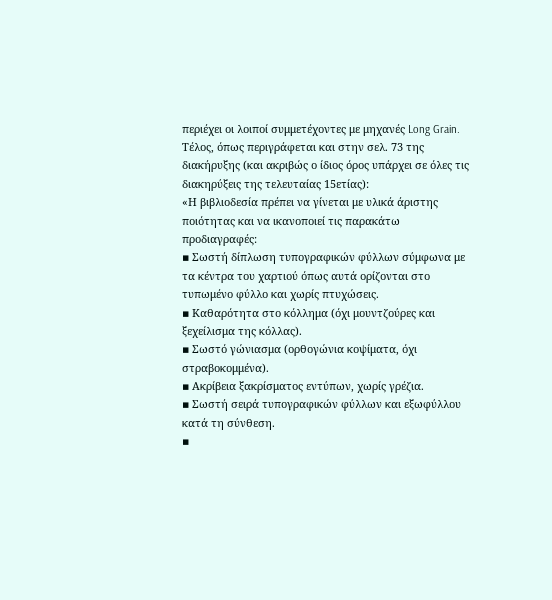περιέχει οι λοιποί συμμετέχοντες με μηχανές Long Grain.
Τέλος, όπως περιγράφεται και στην σελ. 73 της διακήρυξης (και ακριβώς ο ίδιος όρος υπάρχει σε όλες τις διακηρύξεις της τελευταίας 15ετίας):
«Η βιβλιοδεσία πρέπει να γίνεται με υλικά άριστης ποιότητας και να ικανοποιεί τις παρακάτω προδιαγραφές:
▪ Σωστή δίπλωση τυπογραφικών φύλλων σύμφωνα με τα κέντρα του χαρτιού όπως αυτά ορίζονται στο τυπωμένο φύλλο και χωρίς πτυχώσεις.
▪ Καθαρότητα στο κόλλημα (όχι μουντζούρες και ξεχείλισμα της κόλλας).
▪ Σωστό γώνιασμα (ορθογώνια κοψίματα, όχι στραβοκομμένα).
▪ Ακρίβεια ξακρίσματος εντύπων, χωρίς γρέζια.
▪ Σωστή σειρά τυπογραφικών φύλλων και εξωφύλλου κατά τη σύνθεση.
▪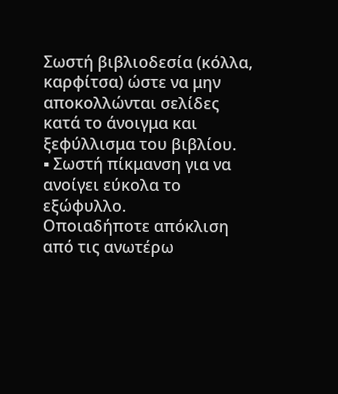Σωστή βιβλιοδεσία (κόλλα, καρφίτσα) ώστε να μην αποκολλώνται σελίδες κατά το άνοιγμα και ξεφύλλισμα του βιβλίου.
▪ Σωστή πίκμανση για να ανοίγει εύκολα το εξώφυλλο.
Οποιαδήποτε απόκλιση από τις ανωτέρω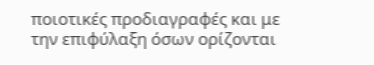ποιοτικές προδιαγραφές και με την επιφύλαξη όσων ορίζονται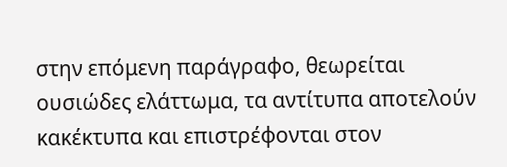στην επόμενη παράγραφο, θεωρείται ουσιώδες ελάττωμα, τα αντίτυπα αποτελούν κακέκτυπα και επιστρέφονται στον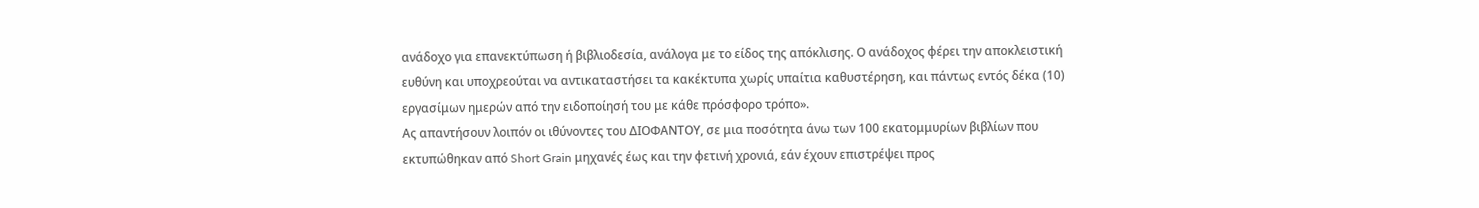ανάδοχο για επανεκτύπωση ή βιβλιοδεσία, ανάλογα με το είδος της απόκλισης. Ο ανάδοχος φέρει την αποκλειστική ευθύνη και υποχρεούται να αντικαταστήσει τα κακέκτυπα χωρίς υπαίτια καθυστέρηση, και πάντως εντός δέκα (10) εργασίμων ημερών από την ειδοποίησή του με κάθε πρόσφορο τρόπο».
Ας απαντήσουν λοιπόν οι ιθύνοντες του ΔΙΟΦΑΝΤΟΥ, σε μια ποσότητα άνω των 100 εκατομμυρίων βιβλίων που εκτυπώθηκαν από Short Grain μηχανές έως και την φετινή χρονιά, εάν έχουν επιστρέψει προς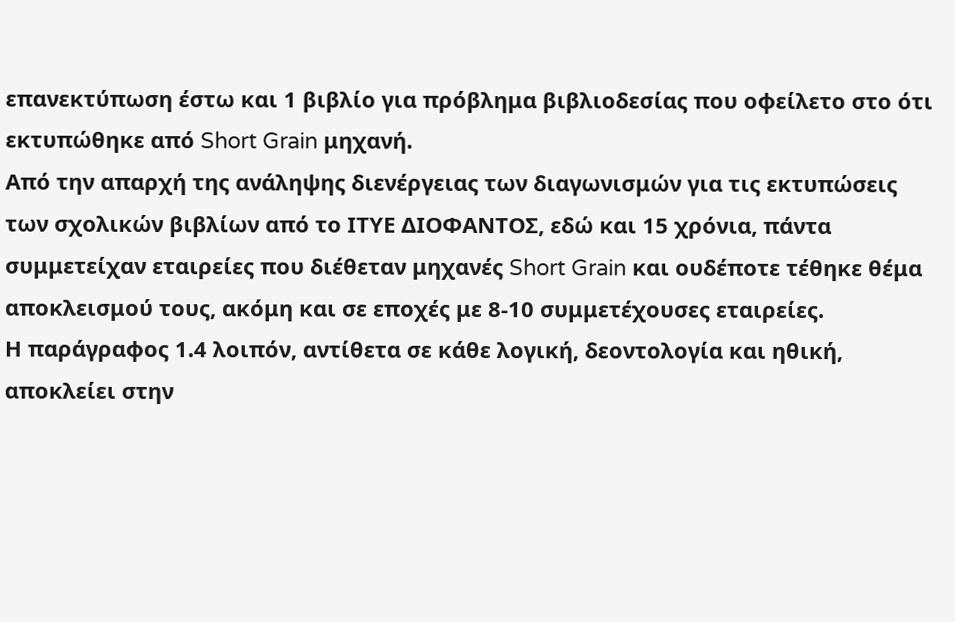επανεκτύπωση έστω και 1 βιβλίο για πρόβλημα βιβλιοδεσίας που οφείλετο στο ότι εκτυπώθηκε από Short Grain μηχανή.
Από την απαρχή της ανάληψης διενέργειας των διαγωνισμών για τις εκτυπώσεις των σχολικών βιβλίων από το ΙΤΥΕ ΔΙΟΦΑΝΤΟΣ, εδώ και 15 χρόνια, πάντα συμμετείχαν εταιρείες που διέθεταν μηχανές Short Grain και ουδέποτε τέθηκε θέμα αποκλεισμού τους, ακόμη και σε εποχές με 8-10 συμμετέχουσες εταιρείες.
Η παράγραφος 1.4 λοιπόν, αντίθετα σε κάθε λογική, δεοντολογία και ηθική, αποκλείει στην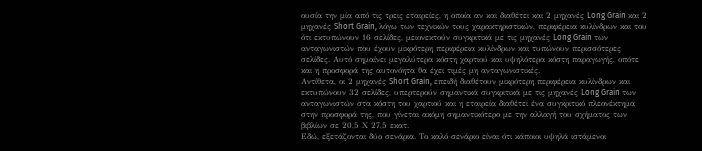ουσία την μία από τις τρεις εταιρείες, η οποία αν και διαθέτει και 2 μηχανές Long Grain και 2 μηχανές Short Grain, λόγω των τεχνικών τoυς χαρακτηριστικών, περιφέρεια κυλίνδρων και του ότι εκτυπώνουν 16 σελίδες, μειονεκτούν συγκριτικά με τις μηχανές Long Grain των ανταγωνιστών που έχουν μικρότερη περιφέρεια κυλίνδρων και τυπώνουν περισσότερες σελίδες. Αυτό σημαίνει μεγαλύτερα κόστη χαρτιού και υψηλότερα κόστη παραγωγής, οπότε και η προσφορά της αυτονόητα θα έχει τιμές μη ανταγωνιστικές.
Αντίθετα, οι 2 μηχανές Short Grain, επειδή διαθέτουν μικρότερη περιφέρεια κυλίνδρων και εκτυπώνουν 32 σελίδες, υπερτερούν σημαντικά συγκριτικά με τις μηχανές Long Grain των ανταγωνιστών στα κόστη του χαρτιού και η εταιρεία διαθέτει ένα συγκριτικό πλεονέκτημα στην προσφορά της, που γίνεται ακόμη σημαντικότερο με την αλλαγή του σχήματος των βιβλίων σε 20,5 Χ 27,5 εκατ.
Εδώ, εξετάζονται δύο σενάρια. Το καλό σενάριο είναι ότι κάποιοι υψηλά ιστάμενοι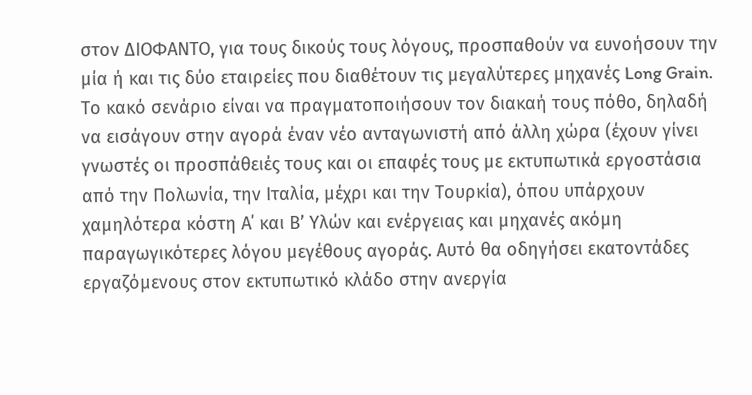στον ΔΙΟΦΑΝΤΟ, για τους δικούς τους λόγους, προσπαθούν να ευνοήσουν την μία ή και τις δύο εταιρείες που διαθέτουν τις μεγαλύτερες μηχανές Long Grain. Το κακό σενάριο είναι να πραγματοποιήσουν τον διακαή τους πόθο, δηλαδή να εισάγουν στην αγορά έναν νέο ανταγωνιστή από άλλη χώρα (έχουν γίνει γνωστές οι προσπάθειές τους και οι επαφές τους με εκτυπωτικά εργοστάσια από την Πολωνία, την Ιταλία, μέχρι και την Τουρκία), όπου υπάρχουν χαμηλότερα κόστη Α΄ και Β’ Υλών και ενέργειας και μηχανές ακόμη παραγωγικότερες λόγου μεγέθους αγοράς. Αυτό θα οδηγήσει εκατοντάδες εργαζόμενους στον εκτυπωτικό κλάδο στην ανεργία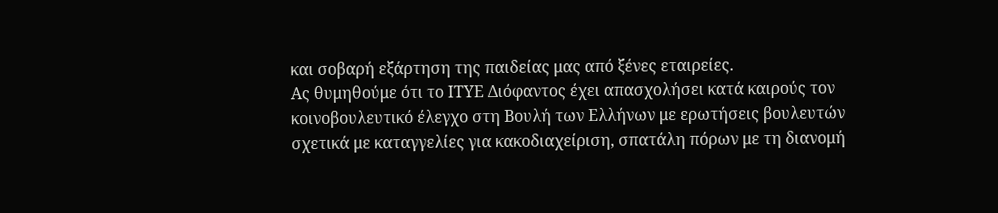και σοβαρή εξάρτηση της παιδείας μας από ξένες εταιρείες.
Ας θυμηθούμε ότι το ΙΤΥΕ Διόφαντος έχει απασχολήσει κατά καιρούς τον κοινοβουλευτικό έλεγχο στη Βουλή των Ελλήνων με ερωτήσεις βουλευτών σχετικά με καταγγελίες για κακοδιαχείριση, σπατάλη πόρων με τη διανομή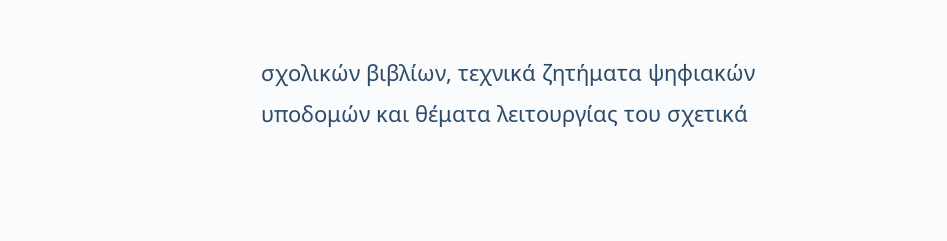σχολικών βιβλίων, τεχνικά ζητήματα ψηφιακών υποδομών και θέματα λειτουργίας του σχετικά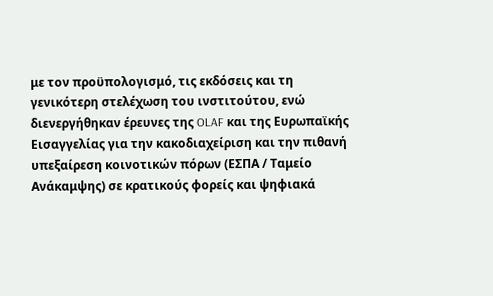με τον προϋπολογισμό, τις εκδόσεις και τη γενικότερη στελέχωση του ινστιτούτου, ενώ διενεργήθηκαν έρευνες της OLAF και της Ευρωπαϊκής Εισαγγελίας για την κακοδιαχείριση και την πιθανή υπεξαίρεση κοινοτικών πόρων (ΕΣΠΑ / Ταμείο Ανάκαμψης) σε κρατικούς φορείς και ψηφιακά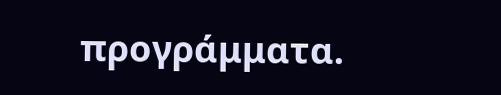προγράμματα.